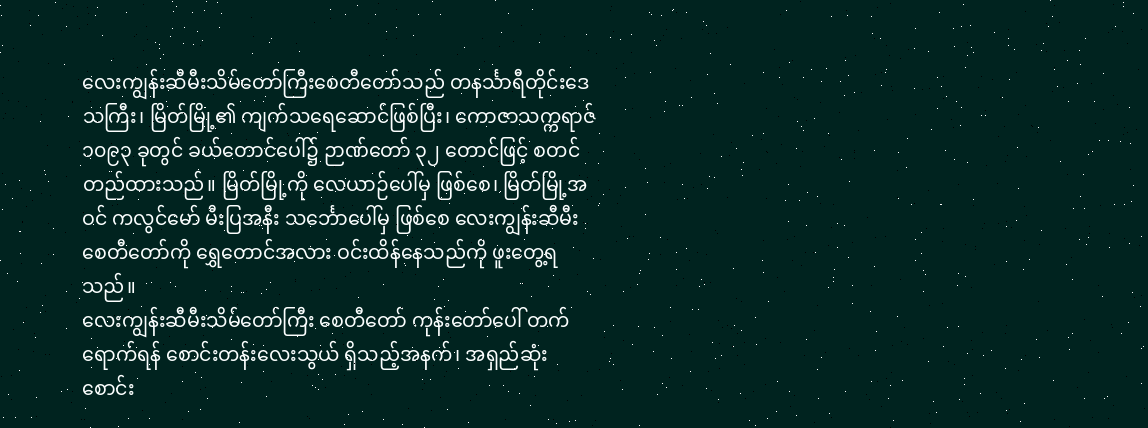လေးကျွန်းဆီမီးသိမ်တော်ကြီးစေတီတော်သည် တနင်္သာရီတိုင်းဒေသကြီး၊ မြိတ်မြို့၏ ကျက်သရေဆောင်ဖြစ်ပြီး၊ ကောဇာသက္ကရာဇ် ၁၀၉၃ ခုတွင် ခယ်တောင်ပေါ်၌ ဉာဏ်တော် ၃၂ တောင်ဖြင့် စတင်တည်ထားသည်။ မြိတ်မြို့ကို လေယာဉ်ပေါ်မှ ဖြစ်စေ၊ မြိတ်မြို့အဝင် ကလွင်မော် မီးပြအနီး သင်္ဘောပေါ်မှ ဖြစ်စေ လေးကျွန်းဆီမီးစေတီတော်ကို ရွှေတောင်အလား ဝင်းထိန်နေသည်ကို ဖူးတွေ့ရသည်။
လေးကျွန်းဆီမီးသိမ်တော်ကြီး စေတီတော် ကုန်းတော်ပေါ် တက်ရောက်ရန် စောင်းတန်းလေးသွယ် ရှိသည့်အနက်၊ အရှည်ဆုံး စောင်း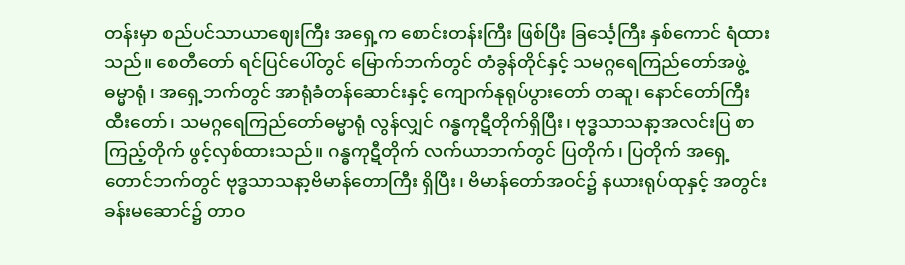တန်းမှာ စည်ပင်သာယာဈေးကြီး အရှေ့က စောင်းတန်းကြီး ဖြစ်ပြီး ခြင်္သေ့ကြီး နှစ်ကောင် ရံထားသည်။ စေတီတော် ရင်ပြင်ပေါ်တွင် မြောက်ဘက်တွင် တံခွန်တိုင်နှင့် သမဂ္ဂရေကြည်တော်အဖွဲ့ ဓမ္မာရုံ၊ အရှေ့ဘက်တွင် အာရုံခံတန်ဆောင်းနှင့် ကျောက်နုရုပ်ပွားတော် တဆူ၊ နောင်တော်ကြီး ထီးတော်၊ သမဂ္ဂရေကြည်တော်ဓမ္မာရုံ လွန်လျှင် ဂန္ဓကုဋီတိုက်ရှိပြီး၊ ဗုဒ္ဓသာသနာ့အလင်းပြ စာကြည့်တိုက် ဖွင့်လှစ်ထားသည်။ ဂန္ဓကုဋီတိုက် လက်ယာဘက်တွင် ပြတိုက်၊ ပြတိုက် အရှေ့တောင်ဘက်တွင် ဗုဒ္ဓသာသနာ့ဗိမာန်တောကြီး ရှိပြီး၊ ဗိမာန်တော်အဝင်၌ နယားရုပ်ထုနှင့် အတွင်းခန်းမဆောင်၌ တာဝ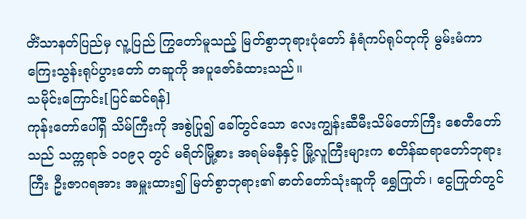တိံသာနတ်ပြည်မှ လူ့ပြည် ကြွတော်မူသည့် မြတ်စွာဘုရားပုံတော် နံရံကပ်ရုပ်တုကို မွမ်းမံကာ ကြေးသွန်းရုပ်ပွားတော် တဆူကို အပူဇော်ခံထားသည်။
သမိုင်းကြောင်း[ပြင်ဆင်ရန်]
ကုန်းတော်ပေါ်ရှိ သိမ်ကြီးကို အစွဲပြု၍ ခေါ်တွင်သော လေးကျွန်းဆီမီးသိမ်တော်ကြီး စေတီတော်သည် သက္ကရာဇ် ၁၀၉၃ တွင် မရိတ်မြို့စား အရမ်မနီနှင့် မြို့လူကြီးများက စတိန်ဆရာတော်ဘုရားကြီး ဦးဇာဂရအား အမှူးထား၍ မြတ်စွာဘုရား၏ ဓာတ်တော်သုံးဆူကို ရွှေကြုတ်၊ ငွေကြုတ်တွင်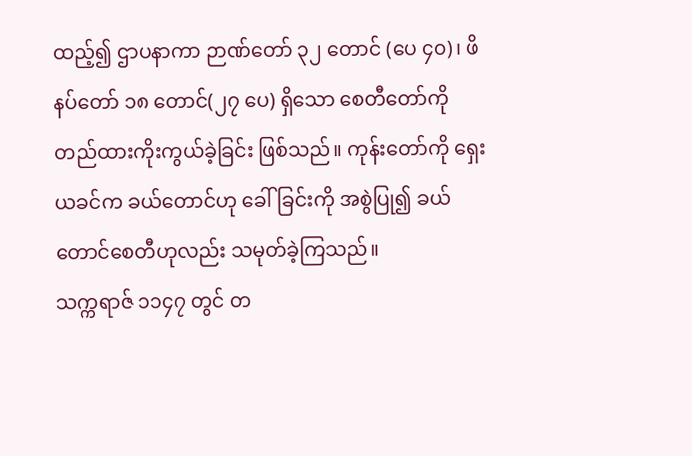ထည့်၍ ဌာပနာကာ ဉာဏ်တော် ၃၂ တောင် (ပေ ၄၀)၊ ဖိနပ်တော် ၁၈ တောင်(၂၇ ပေ) ရှိသော စေတီတော်ကို တည်ထားကိုးကွယ်ခဲ့ခြင်း ဖြစ်သည်။ ကုန်းတော်ကို ရှေးယခင်က ခယ်တောင်ဟု ခေါ်ခြင်းကို အစွဲပြု၍ ခယ်တောင်စေတီဟုလည်း သမုတ်ခဲ့ကြသည်။
သက္ကရာဇ် ၁၁၄၇ တွင် တ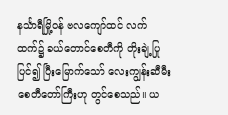နင်္သာရီမြို့ဝန် ဗလကျော်ထင် လက်ထက်၌ ခယ်တောင်စေတီကို တိုးချဲ့ပြုပြင်၍ ပြီးမြောက်သော် လေးကျွန်းဆီမီးစေတီတော်ကြီးဟု တွင်စေသည်။ ယ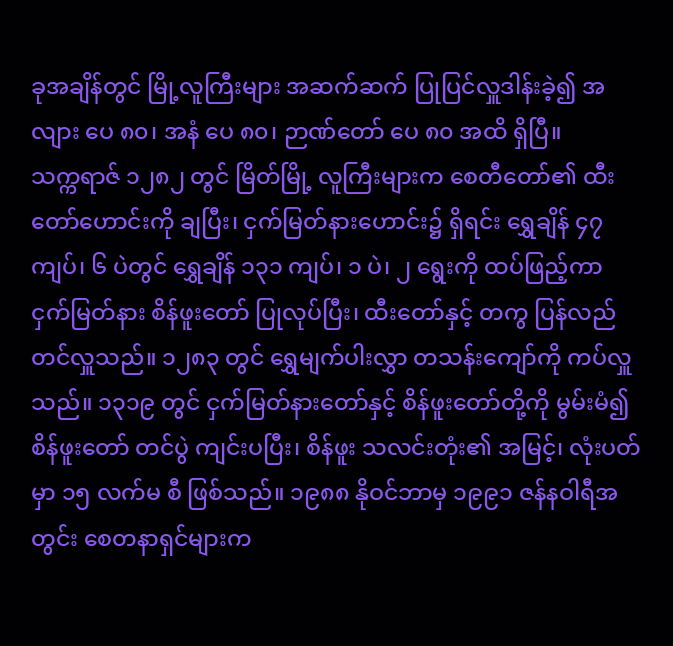ခုအချိန်တွင် မြို့လူကြီးများ အဆက်ဆက် ပြုပြင်လှူဒါန်းခဲ့၍ အလျား ပေ ၈၀၊ အနံ ပေ ၈၀၊ ဉာဏ်တော် ပေ ၈၀ အထိ ရှိပြီ။
သက္ကရာဇ် ၁၂၈၂ တွင် မြိတ်မြို့ လူကြီးများက စေတီတော်၏ ထီးတော်ဟောင်းကို ချပြီး၊ ငှက်မြတ်နားဟောင်း၌ ရှိရင်း ရွှေချိန် ၄၇ ကျပ်၊ ၆ ပဲတွင် ရွှေချိန် ၁၃၁ ကျပ်၊ ၁ ပဲ၊ ၂ ရွေးကို ထပ်ဖြည့်ကာ ငှက်မြတ်နား စိန်ဖူးတော် ပြုလုပ်ပြီး၊ ထီးတော်နှင့် တကွ ပြန်လည် တင်လှူသည်။ ၁၂၈၃ တွင် ရွှေမျက်ပါးလွှာ တသန်းကျော်ကို ကပ်လှူသည်။ ၁၃၁၉ တွင် ငှက်မြတ်နားတော်နှင့် စိန်ဖူးတော်တို့ကို မွမ်းမံ၍ စိန်ဖူးတော် တင်ပွဲ ကျင်းပပြီး၊ စိန်ဖူး သလင်းတုံး၏ အမြင့်၊ လုံးပတ်မှာ ၁၅ လက်မ စီ ဖြစ်သည်။ ၁၉၈၈ နိုဝင်ဘာမှ ၁၉၉၁ ဇန်နဝါရီအတွင်း စေတနာရှင်များက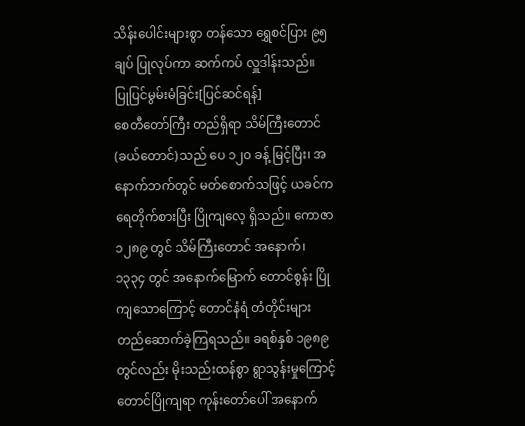သိန်းပေါင်းများစွာ တန်သော ရွှေစင်ပြား ၉၅ ချပ် ပြုလုပ်ကာ ဆက်ကပ် လှူဒါန်းသည်။
ပြုပြင်မွမ်းမံခြင်း[ပြင်ဆင်ရန်]
စေတီတော်ကြီး တည်ရှိရာ သိမ်ကြီးတောင်(ခယ်တောင်)သည် ပေ ၁၂၀ ခန့် မြင့်ပြီး၊ အနောက်ဘက်တွင် မတ်စောက်သဖြင့် ယခင်က ရေတိုက်စားပြီး ပြိုကျလေ့ ရှိသည်။ ကောဇာ ၁၂၈၉ တွင် သိမ်ကြီးတောင် အနောက်၊ ၁၃၃၄ တွင် အနောက်မြောက် တောင်စွန်း ပြိုကျသောကြောင့် တောင်နံရံ တံတိုင်းများ တည်ဆောက်ခဲ့ကြရသည်။ ခရစ်နှစ် ၁၉၈၉ တွင်လည်း မိုးသည်းထန်စွာ ရွာသွန်းမှုကြောင့် တောင်ပြိုကျရာ ကုန်းတော်ပေါ် အနောက်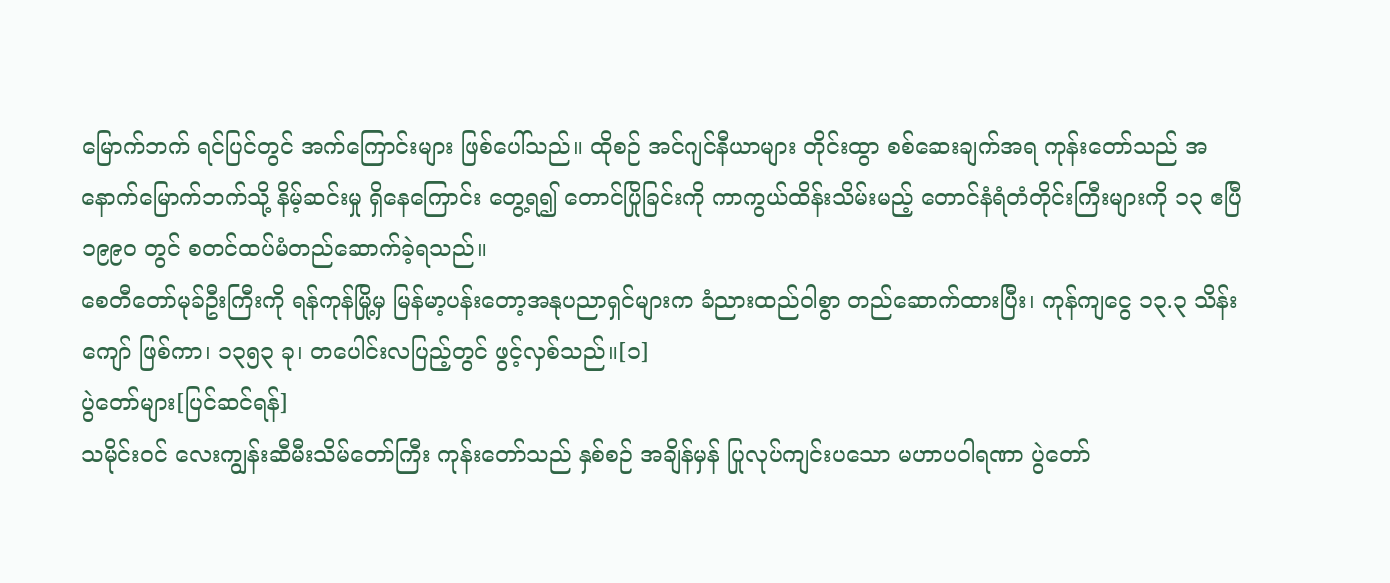မြောက်ဘက် ရင်ပြင်တွင် အက်ကြောင်းများ ဖြစ်ပေါ်သည်။ ထိုစဉ် အင်ဂျင်နီယာများ တိုင်းထွာ စစ်ဆေးချက်အရ ကုန်းတော်သည် အနောက်မြောက်ဘက်သို့ နိမ့်ဆင်းမှု ရှိနေကြောင်း တွေ့ရ၍ တောင်ပြိုခြင်းကို ကာကွယ်ထိန်းသိမ်းမည့် တောင်နံရံတံတိုင်းကြီးများကို ၁၃ ဧပြီ ၁၉၉၀ တွင် စတင်ထပ်မံတည်ဆောက်ခဲ့ရသည်။
စေတီတော်မုခ်ဦးကြီးကို ရန်ကုန်မြို့မှ မြန်မာ့ပန်းတော့အနုပညာရှင်များက ခံညားထည်ဝါစွာ တည်ဆောက်ထားပြီး၊ ကုန်ကျငွေ ၁၃.၃ သိန်းကျော် ဖြစ်ကာ၊ ၁၃၅၃ ခု၊ တပေါင်းလပြည့်တွင် ဖွင့်လှစ်သည်။[၁]
ပွဲတော်များ[ပြင်ဆင်ရန်]
သမိုင်းဝင် လေးကျွန်းဆီမီးသိမ်တော်ကြီး ကုန်းတော်သည် နှစ်စဉ် အချိန်မှန် ပြုလုပ်ကျင်းပသော မဟာပဝါရဏာ ပွဲတော်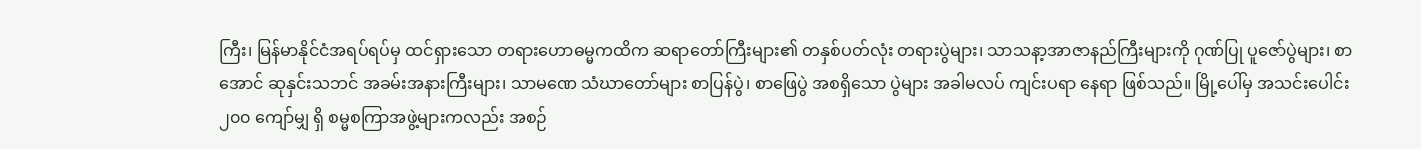ကြီး၊ မြန်မာနိုင်ငံအရပ်ရပ်မှ ထင်ရှားသော တရားဟောဓမ္မကထိက ဆရာတော်ကြီးများ၏ တနှစ်ပတ်လုံး တရားပွဲများ၊ သာသနာ့အာဇာနည်ကြီးများကို ဂုဏ်ပြု ပူဇော်ပွဲများ၊ စာအောင် ဆုနှင်းသဘင် အခမ်းအနားကြီးများ၊ သာမဏေ သံဃာတော်များ စာပြန်ပွဲ၊ စာဖြေပွဲ အစရှိသော ပွဲများ အခါမလပ် ကျင်းပရာ နေရာ ဖြစ်သည်။ မြို့ပေါ်မှ အသင်းပေါင်း ၂၀၀ ကျော်မျှ ရှိ စမ္မစကြာအဖွဲ့များကလည်း အစဉ်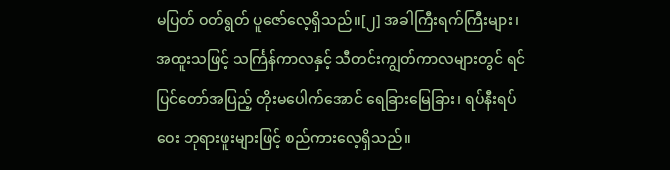မပြတ် ဝတ်ရွတ် ပူဇော်လေ့ရှိသည်။[၂] အခါကြီးရက်ကြီးများ၊ အထူးသဖြင့် သင်္ကြန်ကာလနှင့် သီတင်းကျွတ်ကာလများတွင် ရင်ပြင်တော်အပြည့် တိုးမပေါက်အောင် ရေခြားမြေခြား၊ ရပ်နီးရပ်ဝေး ဘုရားဖူးများဖြင့် စည်ကားလေ့ရှိသည်။